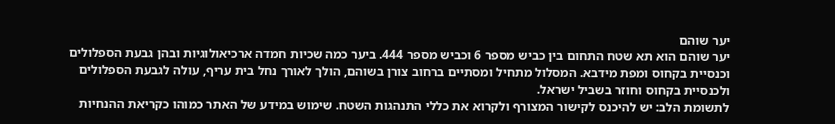יער שוהם
יער שוהם הוא תא שטח התחום בין כביש מספר 6 וכביש מספר 444. ביער כמה שכיות חמדה ארכיאולוגיות ובהן גבעת הספלולים וכנסיית בקחוס ומפת מידבא. המסלול מתחיל ומסתיים ברחוב צורן בשוהם, הולך לאורך נחל בית עריף, עולה לגבעת הספלולים ולכנסיית בקחוס וחוזר בשביל ישראל.
לתשומת הלב: יש להיכנס לקישור המצורף ולקרוא את כללי התנהגות השטח. שימוש במידע של האתר כמוהו כקריאת ההנחיות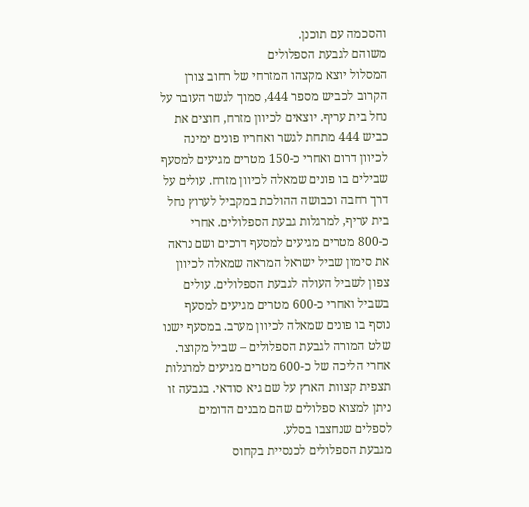והסכמה עם תוכנן.
משוהם לגבעת הספלולים
המסלול יוצא מקצהו המזרחי של רחוב צורן הקרוב לכביש מספר 444, סמוך לגשר העובר על נחל בית עריף. יוצאים לכיוון מזרח, חוצים את כביש 444 מתחת לגשר ואחריו פונים ימינה לכיוון דרום ואחרי כ-150 מטרים מגיעים למסעף שבילים בו פונים שמאלה לכיוון מזרח. עולים על דרך רחבה וכבושה ההולכת במקביל לערוץ נחל בית עריף, למרגלות גבעת הספלולים. אחרי כ-800 מטרים מגיעים למסעף דרכים ושם נראה את סימון שביל ישראל המראה שמאלה לכיוון צפון לשביל העולה לגבעת הספלולים. עולים בשביל ואחרי כ-600 מטרים מגיעים למסעף נוסף בו פונים שמאלה לכיוון מערב. במסעף ישנו שלט המורה לגבעת הספלולים – שביל מקוצר. אחרי הליכה של כ-600 מטרים מגיעים למרגלות תצפית קצוות הארץ על שם גיא סודאי. בגבעה זו ניתן למצוא ספלולים שהם מבנים הדומים לספלים שנחצבו בסלע.
מגבעת הספלולים לכנסיית בקחוס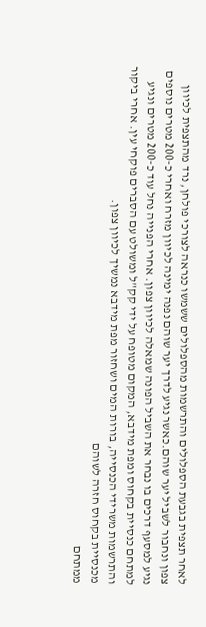לאחר תצפית בגבעת הספלולים והתרשמות מהספלולים ששמשו כנראה לצורכי פולחן, נרד מהתצפית לכיוון צפון ונחבור לשביל יער שוהם.כאשר נגיע לדרך יער שוהם נפנה ימינה לכיוון מזרח ואחרי כ-200 מטרים נוספים נגיע למסעף דרכים בו נבחר את השביל הפונה שמאלה לכיוון צפון. אחרי הפנייה נחל עוד כ-200 מטרים ונגיע למתחם כנסיית בקחוס ומפת מידבא, המקום מטופח על ידי קק"ל ומשולט עם הסברים פוקחי עין. אחרי ביקור והתרשמות משרידי הכנסייה, בורות המים ושחזור מפת מידבא נמשיך לכיוון צפון.
מכנסיית בקחוס חזרה לשוהם
ממתחם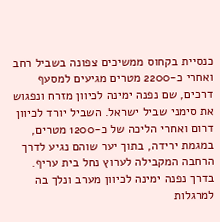כנסיית בקחוס ממשיכים צפונה בשביל רחב ואחרי כ-2200 מטרים מגיעים למסעף דרכים, שם נפנה ימינה לכיוון מזרח ונפגוש את סימני שביל ישראל. השביל יורד לכיוון דרום ואחרי הליכה של כ-1200 מטרים, במגמת ירידה, בתוך יער שוהם נגיע לדרך הרחבה המקבילה לערוץ נחל בית עריף. בדרך נפנה ימינה לכיוון מערב ונלך בה למרגלות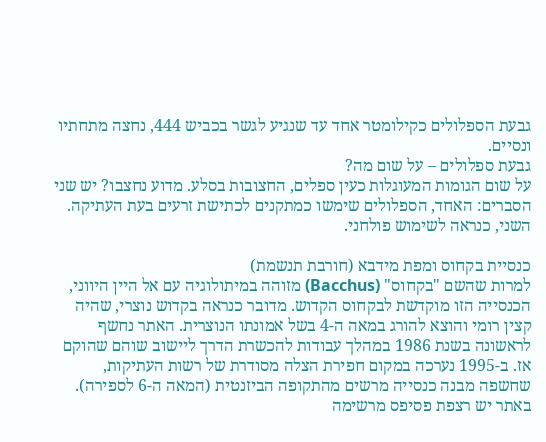גבעת הספלולים כקילומטר אחד עד שנגיע לגשר בכביש 444, נחצה מתחתיו ונסיים.
גבעת ספלולים – על שום מה?
על שום הגומות המעוגלות כעין ספלים, החצובות בסלע. מדוע נחצבו? יש שני הסברים: האחד, הספלולים שימשו כמתקנים לכתישת זרעים בעת העתיקה. השני, כנראה לשימוש פולחני.

כנסיית בקחוס ומפת מידבא (חורבת תנשמת)
למרות שהשם "בקחוס" (Bacchus) מזוהה במיתולוגיה עם אל היין היווני, הכנסייה הזו מוקדשת לבקחוס הקדוש. מדובר כנראה בקדוש נוצרי, שהיה קצין רומי והוצא להורג במאה ה-4 בשל אמונתו הנוצרית. האתר נחשף לראשונה בשנת 1986 במהלך עבודות להכשרת הדרך ליישוב שוהם שהוקם אז. ב-1995 נערכה במקום חפירת הצלה מסודרת של רשות העתיקות, שחשפה מבנה כנסייה מרשים מהתקופה הביזנטית (המאה ה-6 לספירה). באתר יש רצפת פסיפס מרשימה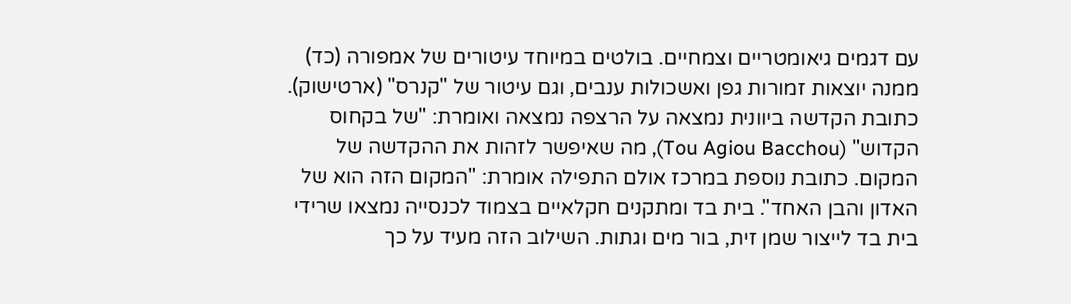עם דגמים גיאומטריים וצמחיים. בולטים במיוחד עיטורים של אמפורה (כד) ממנה יוצאות זמורות גפן ואשכולות ענבים, וגם עיטור של "קנרס" (ארטישוק). כתובת הקדשה ביוונית נמצאה על הרצפה נמצאה ואומרת: "של בקחוס הקדוש" (Tou Agiou Bacchou), מה שאיפשר לזהות את ההקדשה של המקום. כתובת נוספת במרכז אולם התפילה אומרת: "המקום הזה הוא של האדון והבן האחד". בית בד ומתקנים חקלאיים בצמוד לכנסייה נמצאו שרידי בית בד לייצור שמן זית, בור מים וגתות. השילוב הזה מעיד על כך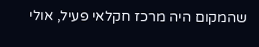שהמקום היה מרכז חקלאי פעיל, אולי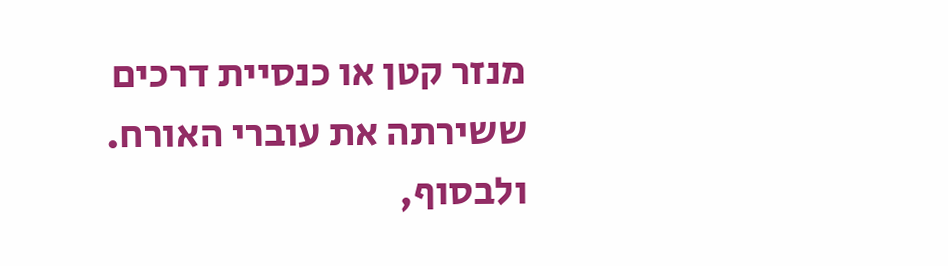מנזר קטן או כנסיית דרכים ששירתה את עוברי האורח. ולבסוף,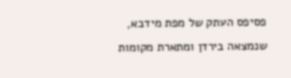פסיפס העתק של מפת מידבא, שנמצאה בירדן ומתארת מקומות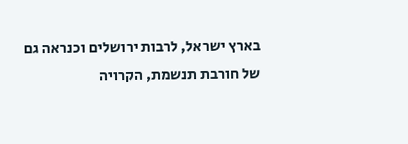בארץ ישראל, לרבות ירושלים וכנראה גם של חורבת תנשמת, הקרויה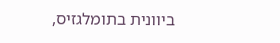ביוונית בתומלגזיס,